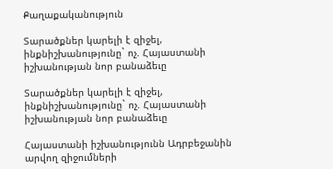Քաղաքականություն

Տարածքներ կարելի է զիջել, ինքնիշխանությունը` ոչ. Հայաստանի իշխանության նոր բանաձեւը

Տարածքներ կարելի է զիջել, ինքնիշխանությունը` ոչ. Հայաստանի իշխանության նոր բանաձեւը

Հայաստանի իշխանությունն Ադրբեջանին արվող զիջումների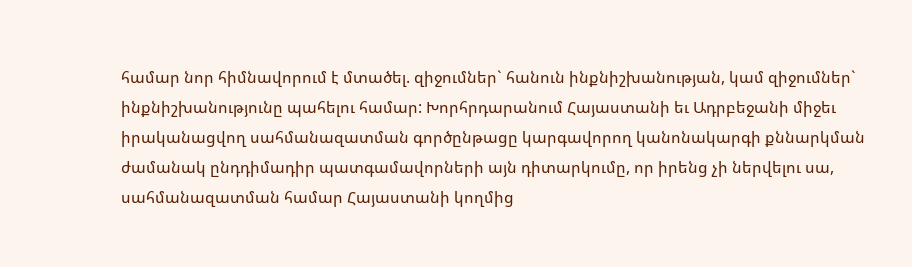համար նոր հիմնավորում է մտածել. զիջումներ` հանուն ինքնիշխանության, կամ զիջումներ` ինքնիշխանությունը պահելու համար: Խորհրդարանում Հայաստանի եւ Ադրբեջանի միջեւ իրականացվող սահմանազատման գործընթացը կարգավորող կանոնակարգի քննարկման ժամանակ ընդդիմադիր պատգամավորների այն դիտարկումը, որ իրենց չի ներվելու սա, սահմանազատման համար Հայաստանի կողմից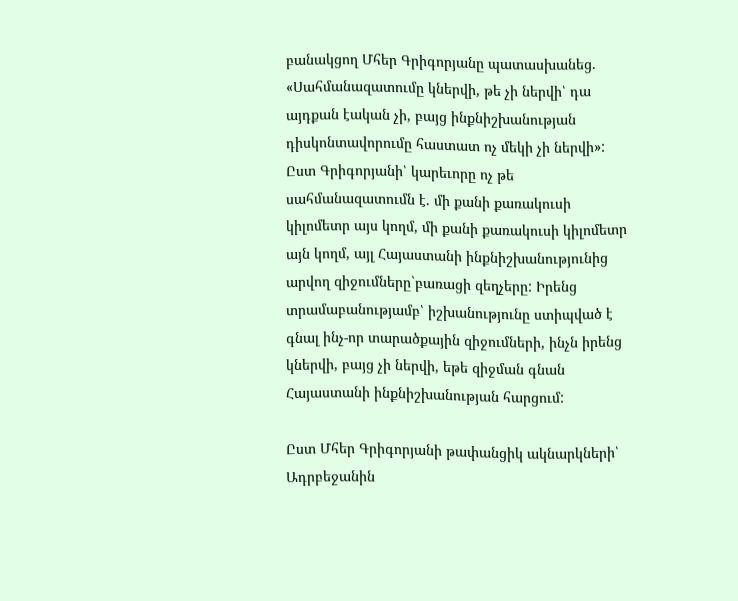բանակցող Մհեր Գրիգորյանը պատասխանեց. «Սահմանազատումը կներվի, թե չի ներվի՝ դա այդքան էական չի, բայց ինքնիշխանության դիսկոնտավորումը հաստատ ոչ մեկի չի ներվի»: Ըստ Գրիգորյանի՝ կարեւորը ոչ թե սահմանազատումն է. մի քանի քառակուսի կիլոմետր այս կողմ, մի քանի քառակուսի կիլոմետր այն կողմ, այլ Հայաստանի ինքնիշխանությունից արվող զիջումները`բառացի զեղչերը: Իրենց տրամաբանությամբ՝ իշխանությունը ստիպված է գնալ ինչ-որ տարածքային զիջումների, ինչն իրենց կներվի, բայց չի ներվի, եթե զիջման գնան Հայաստանի ինքնիշխանության հարցում:

Ըստ Մհեր Գրիգորյանի թափանցիկ ակնարկների՝ Ադրբեջանին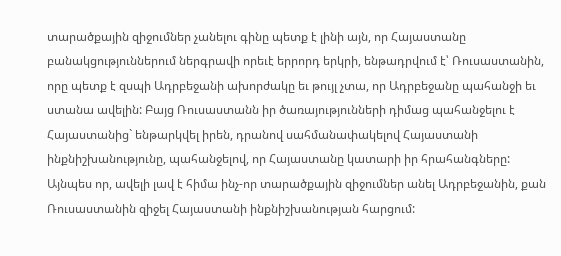տարածքային զիջումներ չանելու գինը պետք է լինի այն, որ Հայաստանը բանակցություններում ներգրավի որեւէ երրորդ երկրի, ենթադրվում է՝ Ռուսաստանին, որը պետք է զսպի Ադրբեջանի ախորժակը եւ թույլ չտա, որ Ադրբեջանը պահանջի եւ ստանա ավելին: Բայց Ռուսաստանն իր ծառայությունների դիմաց պահանջելու է Հայաստանից` ենթարկվել իրեն, դրանով սահմանափակելով Հայաստանի ինքնիշխանությունը, պահանջելով, որ Հայաստանը կատարի իր հրահանգները: Այնպես որ, ավելի լավ է հիմա ինչ-որ տարածքային զիջումներ անել Ադրբեջանին, քան Ռուսաստանին զիջել Հայաստանի ինքնիշխանության հարցում: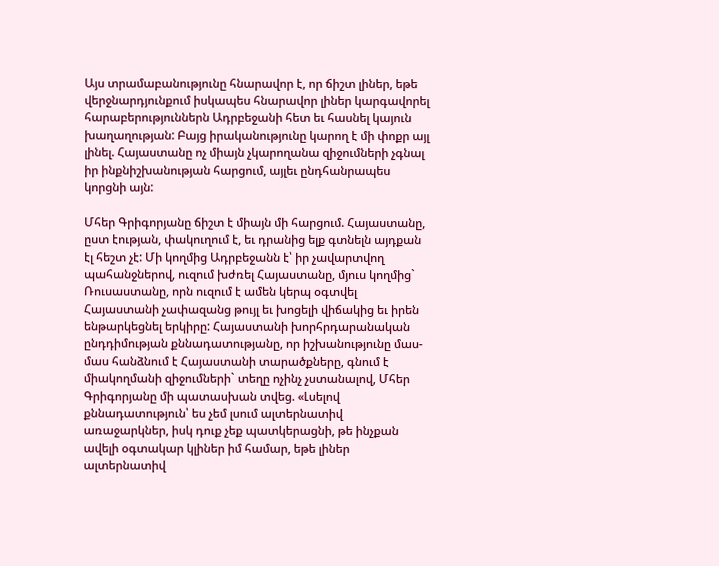Այս տրամաբանությունը հնարավոր է, որ ճիշտ լիներ, եթե վերջնարդյունքում իսկապես հնարավոր լիներ կարգավորել հարաբերություններն Ադրբեջանի հետ եւ հասնել կայուն խաղաղության: Բայց իրականությունը կարող է մի փոքր այլ լինել. Հայաստանը ոչ միայն չկարողանա զիջումների չգնալ իր ինքնիշխանության հարցում, այլեւ ընդհանրապես կորցնի այն:

Մհեր Գրիգորյանը ճիշտ է միայն մի հարցում. Հայաստանը, ըստ էության, փակուղում է, եւ դրանից ելք գտնելն այդքան էլ հեշտ չէ: Մի կողմից Ադրբեջանն է՝ իր չավարտվող պահանջներով, ուզում խժռել Հայաստանը, մյուս կողմից` Ռուսաստանը, որն ուզում է ամեն կերպ օգտվել Հայաստանի չափազանց թույլ եւ խոցելի վիճակից եւ իրեն ենթարկեցնել երկիրը: Հայաստանի խորհրդարանական ընդդիմության քննադատությանը, որ իշխանությունը մաս-մաս հանձնում է Հայաստանի տարածքները, գնում է միակողմանի զիջումների` տեղը ոչինչ չստանալով, Մհեր Գրիգորյանը մի պատասխան տվեց. «Լսելով քննադատություն՝ ես չեմ լսում ալտերնատիվ առաջարկներ, իսկ դուք չեք պատկերացնի, թե ինչքան ավելի օգտակար կլիներ իմ համար, եթե լիներ ալտերնատիվ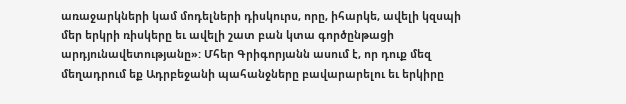առաջարկների կամ մոդելների դիսկուրս, որը, իհարկե, ավելի կզսպի մեր երկրի ռիսկերը եւ ավելի շատ բան կտա գործընթացի արդյունավետությանը»: Մհեր Գրիգորյանն ասում է, որ դուք մեզ մեղադրում եք Ադրբեջանի պահանջները բավարարելու եւ երկիրը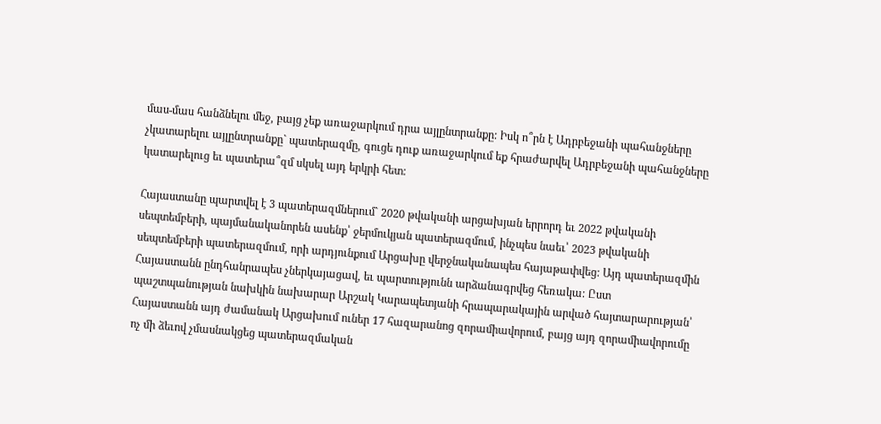մաս-մաս հանձնելու մեջ, բայց չեք առաջարկում դրա այլընտրանքը: Իսկ ո՞րն է Ադրբեջանի պահանջները չկատարելու այլընտրանքը` պատերազմը, գուցե դուք առաջարկում եք հրաժարվել Ադրբեջանի պահանջները կատարելուց եւ պատերա՞զմ սկսել այդ երկրի հետ:

Հայաստանը պարտվել է 3 պատերազմներում` 2020 թվականի արցախյան երրորդ եւ 2022 թվականի սեպտեմբերի, պայմանականորեն ասենք՝ ջերմուկյան պատերազմում, ինչպես նաեւ՝ 2023 թվականի սեպտեմբերի պատերազմում, որի արդյունքում Արցախը վերջնականապես հայաթափվեց: Այդ պատերազմին Հայաստանն ընդհանրապես չներկայացավ, եւ պարտությունն արձանագրվեց հեռակա: Ըստ պաշտպանության նախկին նախարար Արշակ Կարապետյանի հրապարակային արված հայտարարության՝ Հայաստանն այդ ժամանակ Արցախում ուներ 17 հազարանոց զորամիավորում, բայց այդ զորամիավորումը ոչ մի ձեւով չմասնակցեց պատերազմական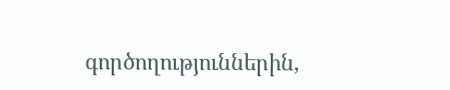գործողություններին,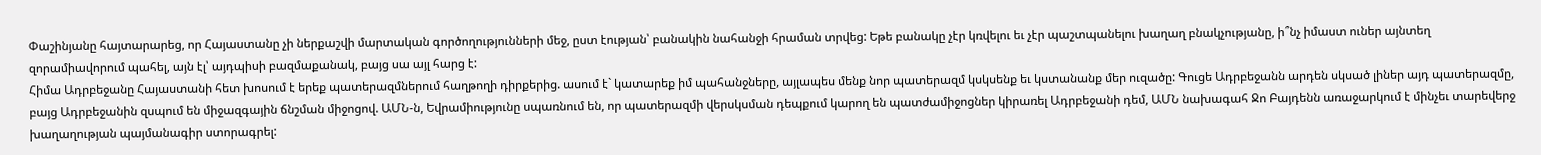Փաշինյանը հայտարարեց, որ Հայաստանը չի ներքաշվի մարտական գործողությունների մեջ, ըստ էության՝ բանակին նահանջի հրաման տրվեց: Եթե բանակը չէր կռվելու եւ չէր պաշտպանելու խաղաղ բնակչությանը, ի՞նչ իմաստ ուներ այնտեղ զորամիավորում պահել, այն էլ՝ այդպիսի բազմաքանակ, բայց սա այլ հարց է:
Հիմա Ադրբեջանը Հայաստանի հետ խոսում է երեք պատերազմներում հաղթողի դիրքերից. ասում է` կատարեք իմ պահանջները, այլապես մենք նոր պատերազմ կսկսենք եւ կստանանք մեր ուզածը: Գուցե Ադրբեջանն արդեն սկսած լիներ այդ պատերազմը, բայց Ադրբեջանին զսպում են միջազգային ճնշման միջոցով. ԱՄՆ-ն, Եվրամիությունը սպառնում են, որ պատերազմի վերսկսման դեպքում կարող են պատժամիջոցներ կիրառել Ադրբեջանի դեմ, ԱՄՆ նախագահ Ջո Բայդենն առաջարկում է մինչեւ տարեվերջ խաղաղության պայմանագիր ստորագրել: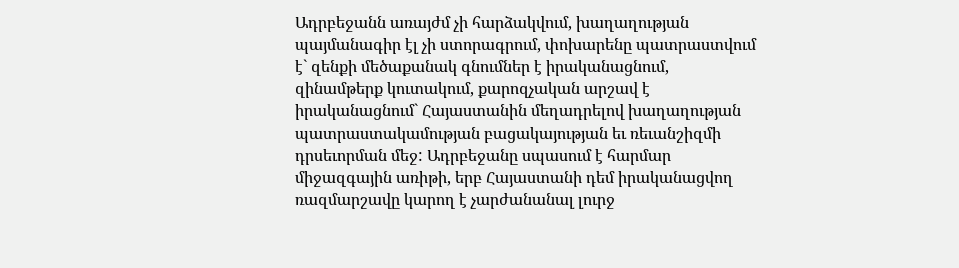Ադրբեջանն առայժմ չի հարձակվում, խաղաղության պայմանագիր էլ չի ստորագրում, փոխարենը պատրաստվում է` զենքի մեծաքանակ գնումներ է իրականացնում, զինամթերք կուտակում, քարոզչական արշավ է իրականացնում` Հայաստանին մեղադրելով խաղաղության պատրաստակամության բացակայության եւ ռեւանշիզմի դրսեւորման մեջ: Ադրբեջանը սպասում է հարմար միջազգային առիթի, երբ Հայաստանի դեմ իրականացվող ռազմարշավը կարող է չարժանանալ լուրջ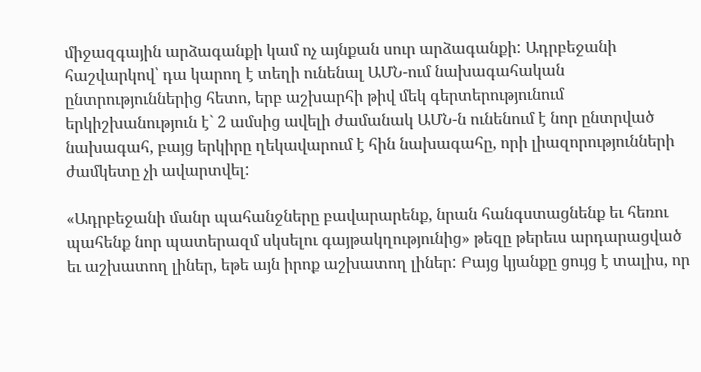միջազգային արձագանքի կամ ոչ այնքան սուր արձագանքի: Ադրբեջանի հաշվարկով՝ դա կարող է տեղի ունենալ ԱՄՆ-ում նախագահական ընտրություններից հետո, երբ աշխարհի թիվ մեկ գերտերությունում երկիշխանություն է` 2 ամսից ավելի ժամանակ ԱՄՆ-ն ունենում է նոր ընտրված նախագահ, բայց երկիրը ղեկավարում է հին նախագահը, որի լիազորությունների ժամկետը չի ավարտվել:

«Ադրբեջանի մանր պահանջները բավարարենք, նրան հանգստացնենք եւ հեռու պահենք նոր պատերազմ սկսելու գայթակղությունից» թեզը թերեւս արդարացված եւ աշխատող լիներ, եթե այն իրոք աշխատող լիներ: Բայց կյանքը ցույց է տալիս, որ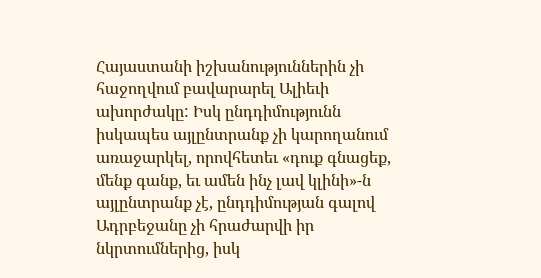Հայաստանի իշխանություններին չի հաջողվում բավարարել Ալիեւի ախորժակը: Իսկ ընդդիմությունն իսկապես այլընտրանք չի կարողանում առաջարկել, որովհետեւ «դուք գնացեք, մենք գանք, եւ ամեն ինչ լավ կլինի»-ն այլընտրանք չէ, ընդդիմության գալով Ադրբեջանը չի հրաժարվի իր նկրտումներից, իսկ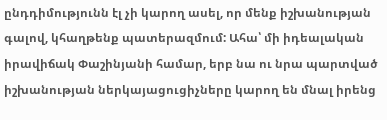ընդդիմությունն էլ չի կարող ասել, որ մենք իշխանության գալով, կհաղթենք պատերազմում: Ահա՝ մի իդեալական իրավիճակ Փաշինյանի համար, երբ նա ու նրա պարտված իշխանության ներկայացուցիչները կարող են մնալ իրենց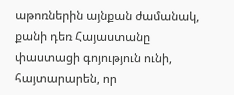աթոռներին այնքան ժամանակ, քանի դեռ Հայաստանը փաստացի գոյություն ունի, հայտարարեն, որ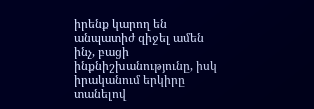իրենք կարող են անպատիժ զիջել ամեն ինչ, բացի ինքնիշխանությունը, իսկ իրականում երկիրը տանելով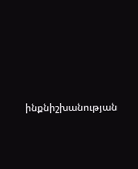ինքնիշխանության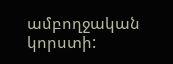ամբողջական կորստի: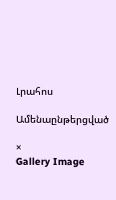Լրահոս

Ամենաընթերցված

×
Gallery Image